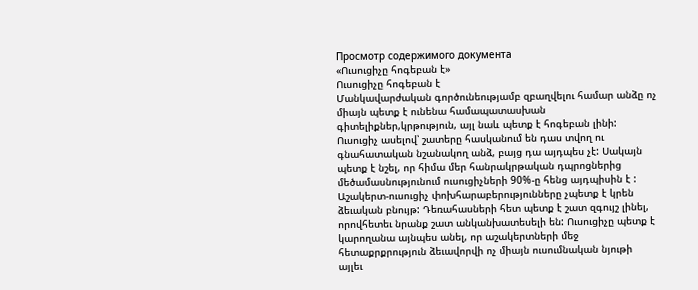Просмотр содержимого документа
«Ուսուցիչը հոգեբան է»
Ուսուցիչը հոգեբան է
Մանկավարժական գործունեությամբ զբաղվելու համար անձը ոչ միայն պետք է ունենա համապատասխան գիտելիքներ,կրթություն, այլ նաև պետք է հոգեբան լինի: Ուսուցիչ ասելով՝ շատերը հասկանում են դաս տվող ու գնահատական նշանակող անձ, բայց դա այդպես չէ: Սակայն պետք է նշել, որ հիմա մեր հանրակրթական դպրոցներից մեծամասնությունում ուսուցիչների 90%-ը հենց այդպիսին է :
Աշակերտ-ուսուցիչ փոխհարաբերությունները չպետք է կրեն ձեւական բնույթ: Դեռահասների հետ պետք է շատ զգույշ լինել, որովհետեւ նրանք շատ անկանխատեսելի են: Ուսուցիչը պետք է կարողանա այնպես անել, որ աշակերտների մեջ հետաքրքրություն ձեւավորվի ոչ միայն ուսումնական նյութի այլեւ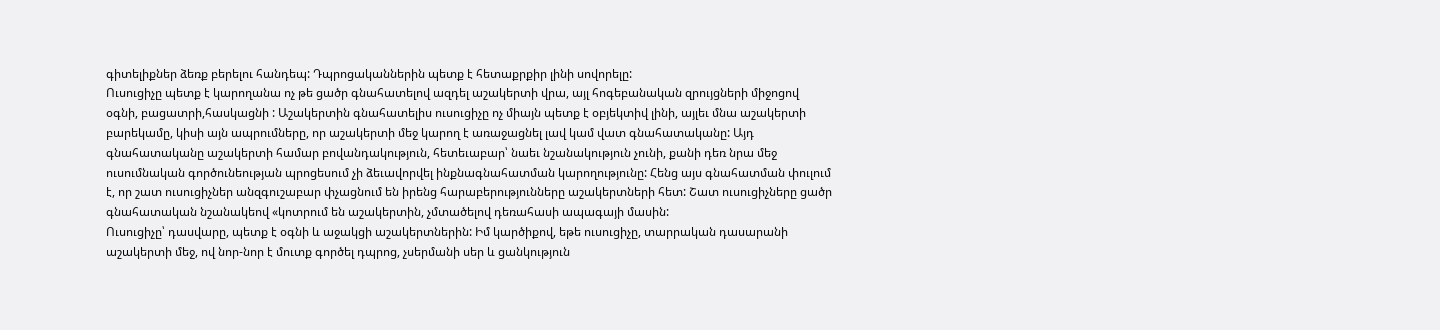գիտելիքներ ձեռք բերելու հանդեպ: Դպրոցականներին պետք է հետաքրքիր լինի սովորելը:
Ուսուցիչը պետք է կարողանա ոչ թե ցածր գնահատելով ազդել աշակերտի վրա, այլ հոգեբանական զրույցների միջոցով օգնի, բացատրի,հասկացնի : Աշակերտին գնահատելիս ուսուցիչը ոչ միայն պետք է օբյեկտիվ լինի, այլեւ մնա աշակերտի բարեկամը, կիսի այն ապրումները, որ աշակերտի մեջ կարող է առաջացնել լավ կամ վատ գնահատականը: Այդ գնահատականը աշակերտի համար բովանդակություն, հետեւաբար՝ նաեւ նշանակություն չունի, քանի դեռ նրա մեջ ուսումնական գործունեության պրոցեսում չի ձեւավորվել ինքնագնահատման կարողությունը: Հենց այս գնահատման փուլում է, որ շատ ուսուցիչներ անզգուշաբար փչացնում են իրենց հարաբերությունները աշակերտների հետ: Շատ ուսուցիչները ցածր գնահատական նշանակեով «կոտրում են աշակերտին, չմտածելով դեռահասի ապագայի մասին:
Ուսուցիչը՝ դասվարը, պետք է օգնի և աջակցի աշակերտներին: Իմ կարծիքով, եթե ուսուցիչը, տարրական դասարանի աշակերտի մեջ, ով նոր-նոր է մուտք գործել դպրոց, չսերմանի սեր և ցանկություն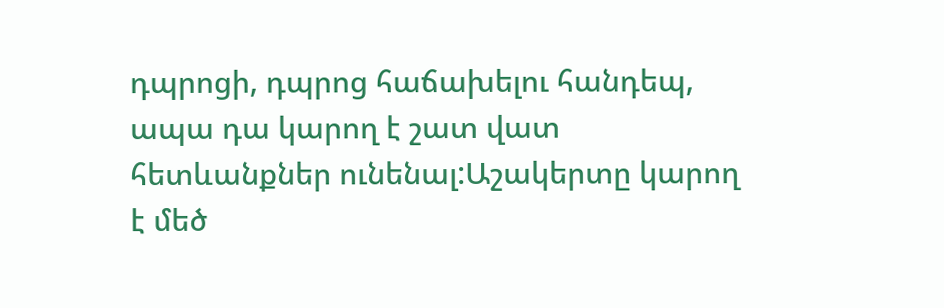դպրոցի, դպրոց հաճախելու հանդեպ, ապա դա կարող է շատ վատ հետևանքներ ունենալ:Աշակերտը կարող է մեծ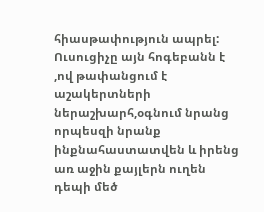հիասթափություն ապրել:
Ուսուցիչը այն հոգեբանն է ,ով թափանցում է աշակերտների ներաշխարհ,օգնում նրանց որպեսզի նրանք ինքնահաստատվեն և իրենց առ աջին քայլերն ուղեն դեպի մեծ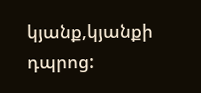կյանք,կյանքի դպրոց: